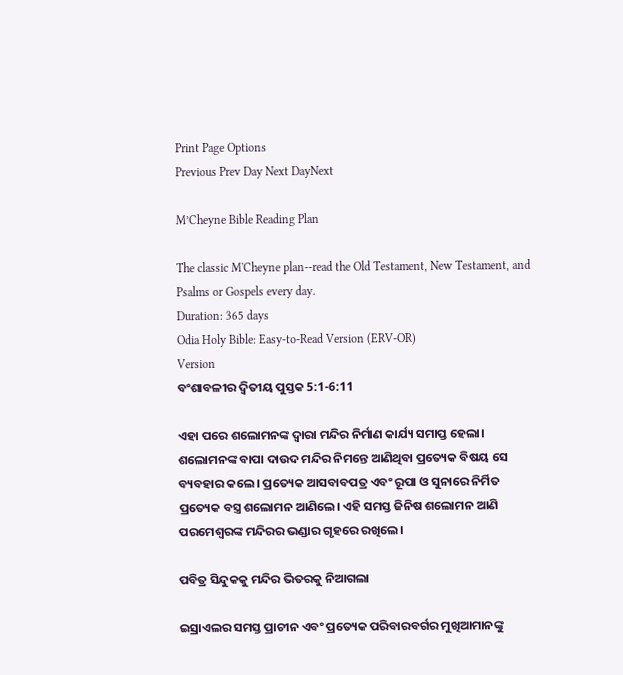Print Page Options
Previous Prev Day Next DayNext

M’Cheyne Bible Reading Plan

The classic M'Cheyne plan--read the Old Testament, New Testament, and Psalms or Gospels every day.
Duration: 365 days
Odia Holy Bible: Easy-to-Read Version (ERV-OR)
Version
ବଂଶାବଳୀର ଦ୍ୱିତୀୟ ପୁସ୍ତକ 5:1-6:11

ଏହା ପରେ ଶଲୋମନଙ୍କ ଦ୍ୱାରା ମନ୍ଦିର ନିର୍ମାଣ କାର୍ଯ୍ୟ ସମାପ୍ତ ହେଲା। ଶଲୋମନଙ୍କ ବାପା ଦାଉଦ ମନ୍ଦିର ନିମନ୍ତେ ଆଣିଥିବା ପ୍ରତ୍ୟେକ ବିଷୟ ସେ ବ୍ୟବହାର କଲେ। ପ୍ରତ୍ୟେକ ଆସବାବପତ୍ର ଏବଂ ରୂପା ଓ ସୁନାରେ ନିର୍ମିତ ପ୍ରତ୍ୟେକ ବସ୍ତ୍ର ଶଲୋମନ ଆଣିଲେ। ଏହି ସମସ୍ତ ଜିନିଷ ଶଲୋମନ ଆଣି ପରମେଶ୍ୱରଙ୍କ ମନ୍ଦିରର ଭଣ୍ଡାର ଗୃହରେ ରଖିଲେ।

ପବିତ୍ର ସିନ୍ଦୁକକୁ ମନ୍ଦିର ଭିତରକୁ ନିଆଗଲା

ଇସ୍ରାଏଲର ସମସ୍ତ ପ୍ରାଚୀନ ଏବଂ ପ୍ରତ୍ୟେକ ପରିବାରବର୍ଗର ମୁଖିଆମାନଙ୍କୁ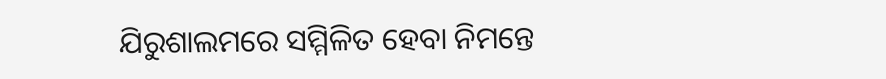ଯିରୁଶାଲମରେ ସମ୍ମିଳିତ ହେବା ନିମନ୍ତେ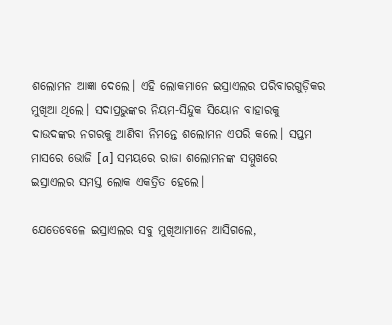ଶଲୋମନ ଆଜ୍ଞା ଦେଲେ। ଏହି ଲୋକମାନେ ଇସ୍ରାଏଲର ପରିବାରଗୁଡ଼ିକର ମୁଖିଆ ଥିଲେ। ସଦାପ୍ରଭୁଙ୍କର ନିୟମ-ସିନ୍ଦୁକ ସିୟୋନ ବାହାରକୁ ଦାଉଦଙ୍କର ନଗରକୁ ଆଣିବା ନିମନ୍ତେ ଶଲୋମନ ଏପରି କଲେ। ସପ୍ତମ ମାସରେ ଭୋଜି [a] ସମୟରେ ରାଜା ଶଲୋମନଙ୍କ ସମ୍ମୁଖରେ ଇସ୍ରାଏଲର ସମସ୍ତ ଲୋକ ଏକତ୍ରିତ ହେଲେ।

ଯେତେବେଳେ ଇସ୍ରାଏଲର ସବୁ ମୁଖିଆମାନେ ଆସିଗଲେ,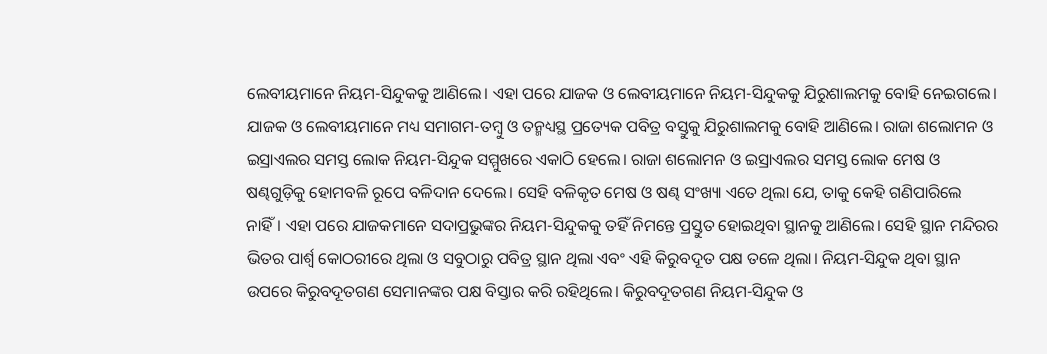ଲେବୀୟମାନେ ନିୟମ-ସିନ୍ଦୁକକୁ ଆଣିଲେ। ଏହା ପରେ ଯାଜକ ଓ ଲେବୀୟମାନେ ନିୟମ-ସିନ୍ଦୁକକୁ ଯିରୁଶାଲମକୁ ବୋହି ନେଇଗଲେ। ଯାଜକ ଓ ଲେବୀୟମାନେ ମଧ୍ୟ ସମାଗମ-ତମ୍ବୁ ଓ ତନ୍ମଧ୍ୟସ୍ଥ ପ୍ରତ୍ୟେକ ପବିତ୍ର ବସ୍ତୁକୁ ଯିରୁଶାଲମକୁ ବୋହି ଆଣିଲେ। ରାଜା ଶଲୋମନ ଓ ଇସ୍ରାଏଲର ସମସ୍ତ ଲୋକ ନିୟମ-ସିନ୍ଦୁକ ସମ୍ମୁଖରେ ଏକାଠି ହେଲେ। ରାଜା ଶଲୋମନ ଓ ଇସ୍ରାଏଲର ସମସ୍ତ ଲୋକ ମେଷ ଓ ଷଣ୍ଢଗୁଡ଼ିକୁ ହୋମବଳି ରୂପେ ବଳିଦାନ ଦେଲେ। ସେହି ବଳିକୃତ ମେଷ ଓ ଷଣ୍ଢ ସଂଖ୍ୟା ଏତେ ଥିଲା ଯେ, ତାକୁ କେହି ଗଣିପାରିଲେ ନାହିଁ। ଏହା ପରେ ଯାଜକମାନେ ସଦାପ୍ରଭୁଙ୍କର ନିୟମ-ସିନ୍ଦୁକକୁ ତହିଁ ନିମନ୍ତେ ପ୍ରସ୍ତୁତ ହୋଇଥିବା ସ୍ଥାନକୁ ଆଣିଲେ। ସେହି ସ୍ଥାନ ମନ୍ଦିରର ଭିତର ପାର୍ଶ୍ୱ କୋଠରୀରେ ଥିଲା ଓ ସବୁଠାରୁ ପବିତ୍ର ସ୍ଥାନ ଥିଲା ଏବଂ ଏହି କିରୁବଦୂତ ପକ୍ଷ ତଳେ ଥିଲା। ନିୟମ-ସିନ୍ଦୁକ ଥିବା ସ୍ଥାନ ଉପରେ କିରୁବଦୂତଗଣ ସେମାନଙ୍କର ପକ୍ଷ ବିସ୍ତାର କରି ରହିଥିଲେ। କିରୁବଦୂତଗଣ ନିୟମ-ସିନ୍ଦୁକ ଓ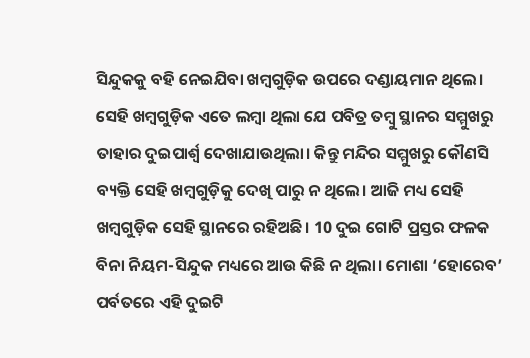ସିନ୍ଦୁକକୁ ବହି ନେଇଯିବା ଖମ୍ବଗୁଡ଼ିକ ଉପରେ ଦଣ୍ଡାୟମାନ ଥିଲେ। ସେହି ଖମ୍ବଗୁଡ଼ିକ ଏତେ ଲମ୍ବା ଥିଲା ଯେ ପବିତ୍ର ତମ୍ବୁ ସ୍ଥାନର ସମ୍ମୁଖରୁ ତାହାର ଦୁଇପାର୍ଶ୍ୱ ଦେଖାଯାଉଥିଲା। କିନ୍ତୁ ମନ୍ଦିର ସମ୍ମୁଖରୁ କୌଣସି ବ୍ୟକ୍ତି ସେହି ଖମ୍ବଗୁଡ଼ିକୁ ଦେଖି ପାରୁ ନ ଥିଲେ। ଆଜି ମଧ୍ୟ ସେହି ଖମ୍ବଗୁଡ଼ିକ ସେହି ସ୍ଥାନରେ ରହିଅଛି। 10 ଦୁଇ ଗୋଟି ପ୍ରସ୍ତର ଫଳକ ବିନା ନିୟମ-ସିନ୍ଦୁକ ମଧ୍ୟରେ ଆଉ କିଛି ନ ଥିଲା। ମୋଶା ‘ହୋରେବ’ ପର୍ବତରେ ଏହି ଦୁଇଟି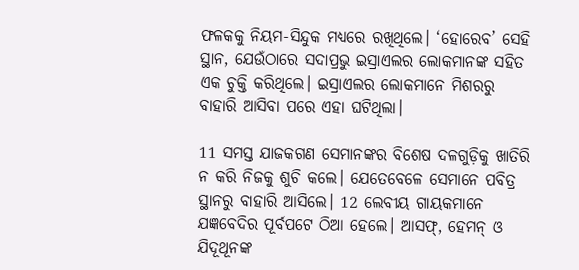ଫଳକକୁ ନିୟମ-ସିନ୍ଦୁକ ମଧ୍ୟରେ ରଖିଥିଲେ। ‘ହୋରେବ’ ସେହି ସ୍ଥାନ, ଯେଉଁଠାରେ ସଦାପ୍ରଭୁ ଇସ୍ରାଏଲର ଲୋକମାନଙ୍କ ସହିତ ଏକ ଚୁକ୍ତି କରିଥିଲେ। ଇସ୍ରାଏଲର ଲୋକମାନେ ମିଶରରୁ ବାହାରି ଆସିବା ପରେ ଏହା ଘଟିଥିଲା।

11 ସମସ୍ତ ଯାଜକଗଣ ସେମାନଙ୍କର ବିଶେଷ ଦଳଗୁଡ଼ିକୁ ଖାତିରି ନ କରି ନିଜକୁ ଶୁଚି କଲେ। ଯେତେବେଳେ ସେମାନେ ପବିତ୍ର ସ୍ଥାନରୁ ବାହାରି ଆସିଲେ। 12 ଲେବୀୟ ଗାୟକମାନେ ଯଜ୍ଞବେଦିର ପୂର୍ବପଟେ ଠିଆ ହେଲେ। ଆସଫ୍, ହେମନ୍ ଓ ଯିଦୂଥୂ‌ନଙ୍କ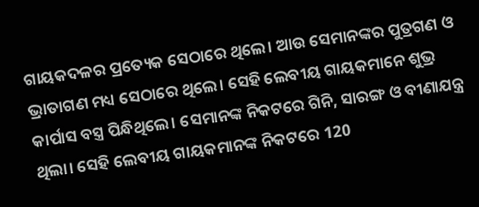ଗାୟକଦଳର ପ୍ରତ୍ୟେକ ସେଠାରେ ଥିଲେ। ଆଉ ସେମାନଙ୍କର ପୁତ୍ରଗଣ ଓ ଭ୍ରାତାଗଣ ମଧ୍ୟ ସେଠାରେ ଥିଲେ। ସେହି ଲେବୀୟ ଗାୟକମାନେ ଶୁଭ୍ର କାର୍ପାସ ବସ୍ତ୍ର ପିନ୍ଧିଥିଲେ। ସେମାନଙ୍କ ନିକଟରେ ଗିନି, ସାରଙ୍ଗ ଓ ବୀଣାଯନ୍ତ୍ର ଥିଲା। ସେହି ଲେବୀୟ ଗାୟକମାନଙ୍କ ନିକଟରେ 120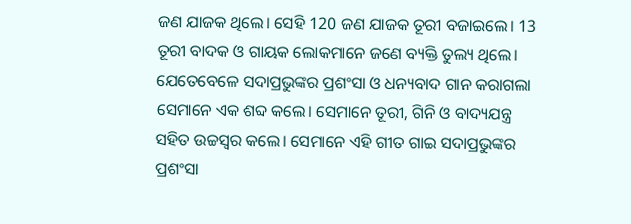ଜଣ ଯାଜକ ଥିଲେ। ସେହି 120 ଜଣ ଯାଜକ ତୂରୀ ବଜାଇଲେ। 13 ତୂରୀ ବାଦକ ଓ ଗାୟକ ଲୋକମାନେ ଜଣେ ବ୍ୟକ୍ତି ତୁଲ୍ୟ ଥିଲେ। ଯେତେବେଳେ ସଦାପ୍ରଭୁଙ୍କର ପ୍ରଶଂସା ଓ ଧନ୍ୟବାଦ ଗାନ କରାଗଲା ସେମାନେ ଏକ ଶବ୍ଦ କଲେ। ସେମାନେ ତୂରୀ, ଗିନି ଓ ବାଦ୍ୟଯନ୍ତ୍ର ସହିତ ଉଚ୍ଚସ୍ୱର କଲେ। ସେମାନେ ଏହି ଗୀତ ଗାଇ ସଦାପ୍ରଭୁଙ୍କର ପ୍ରଶଂସା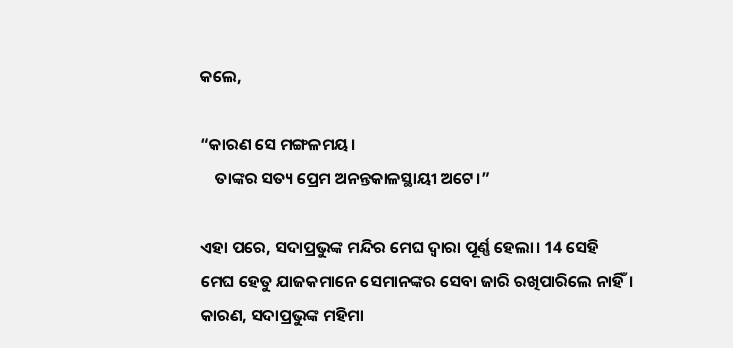କଲେ,

“କାରଣ ସେ ମଙ୍ଗଳମୟ।
    ତାଙ୍କର ସତ୍ୟ ପ୍ରେମ ଅନନ୍ତକାଳସ୍ଥାୟୀ ଅଟେ।”

ଏହା ପରେ, ସଦାପ୍ରଭୁଙ୍କ ମନ୍ଦିର ମେଘ ଦ୍ୱାରା ପୂର୍ଣ୍ଣ ହେଲା। 14 ସେହି ମେଘ ହେତୁ ଯାଜକମାନେ ସେମାନଙ୍କର ସେବା ଜାରି ରଖିପାରିଲେ ନାହିଁ। କାରଣ, ସଦାପ୍ରଭୁଙ୍କ ମହିମା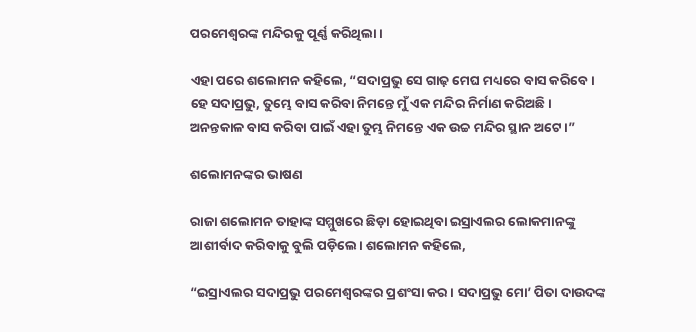ପରମେଶ୍ୱରଙ୍କ ମନ୍ଦିରକୁ ପୂର୍ଣ୍ଣ କରିଥିଲା।

ଏହା ପରେ ଶଲୋମନ କହିଲେ, “ସଦାପ୍ରଭୁ ସେ ଗାଢ଼ ମେଘ ମଧ୍ୟରେ ବାସ କରିବେ। ହେ ସଦାପ୍ରଭୁ, ତୁମ୍ଭେ ବାସ କରିବା ନିମନ୍ତେ ମୁଁ ଏକ ମନ୍ଦିର ନିର୍ମାଣ କରିଅଛି। ଅନନ୍ତକାଳ ବାସ କରିବା ପାଇଁ ଏହା ତୁମ୍ଭ ନିମନ୍ତେ ଏକ ଉଚ୍ଚ ମନ୍ଦିର ସ୍ଥାନ ଅଟେ।”

ଶଲୋମନଙ୍କର ଭାଷଣ

ରାଜା ଶଲୋମନ ତାହାଙ୍କ ସମ୍ମୁଖରେ ଛିଡ଼ା ହୋଇଥିବା ଇସ୍ରାଏଲର ଲୋକମାନଙ୍କୁ ଆଶୀର୍ବାଦ କରିବାକୁ ବୁଲି ପଡ଼ିଲେ। ଶଲୋମନ କହିଲେ,

“ଇସ୍ରାଏଲର ସଦାପ୍ରଭୁ ପରମେଶ୍ୱରଙ୍କର ପ୍ରଶଂସା କର। ସଦାପ୍ରଭୁ ମୋ’ ପିତା ଦାଉଦଙ୍କ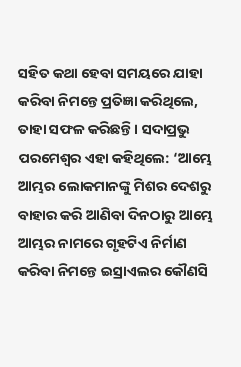ସହିତ କଥା ହେବା ସମୟରେ ଯାହା କରିବା ନିମନ୍ତେ ପ୍ରତିଜ୍ଞା କରିଥିଲେ, ତାହା ସଫଳ କରିଛନ୍ତି। ସଦାପ୍ରଭୁ ପରମେଶ୍ୱର ଏହା କହିଥିଲେ: ‘ଆମ୍ଭେ ଆମ୍ଭର ଲୋକମାନଙ୍କୁ ମିଶର ଦେଶରୁ ବାହାର କରି ଆଣିବା ଦିନଠାରୁ ଆମ୍ଭେ ଆମ୍ଭର ନାମରେ ଗୃହଟିଏ ନିର୍ମାଣ କରିବା ନିମନ୍ତେ ଇସ୍ରାଏଲର କୌଣସି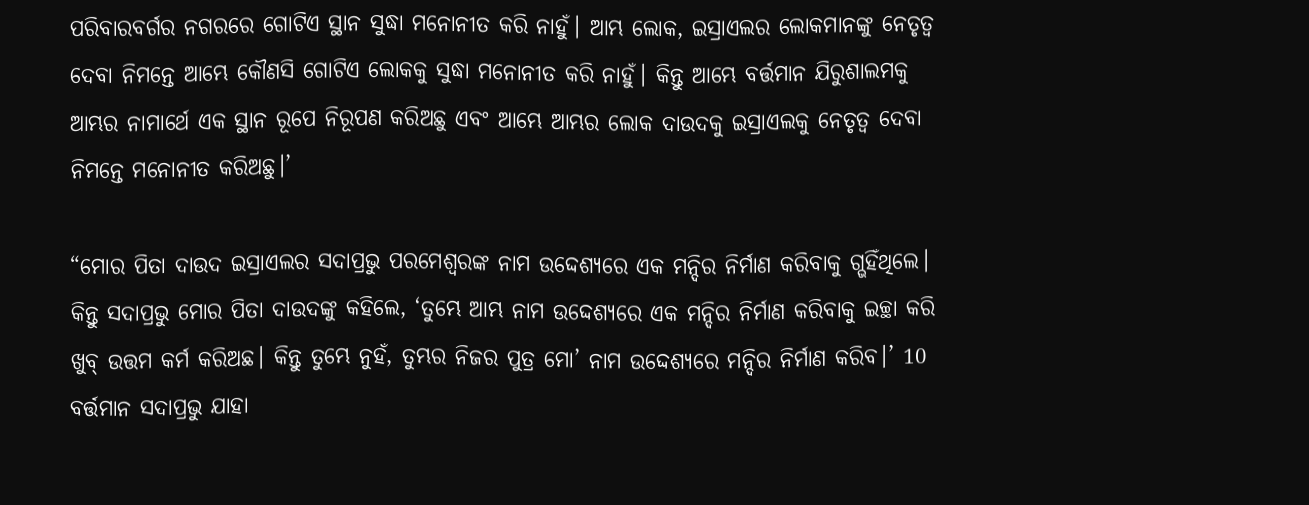ପରିବାରବର୍ଗର ନଗରରେ ଗୋଟିଏ ସ୍ଥାନ ସୁଦ୍ଧା ମନୋନୀତ କରି ନାହୁଁ। ଆମ୍ଭ ଲୋକ, ଇସ୍ରାଏଲର ଲୋକମାନଙ୍କୁ ନେତୃତ୍ୱ ଦେବା ନିମନ୍ତେ ଆମ୍ଭେ କୌଣସି ଗୋଟିଏ ଲୋକକୁ ସୁଦ୍ଧା ମନୋନୀତ କରି ନାହୁଁ। କିନ୍ତୁ ଆମ୍ଭେ ବର୍ତ୍ତମାନ ଯିରୁଶାଲମକୁ ଆମ୍ଭର ନାମାର୍ଥେ ଏକ ସ୍ଥାନ ରୂପେ ନିରୂପଣ କରିଅଛୁ ଏବଂ ଆମ୍ଭେ ଆମ୍ଭର ଲୋକ ଦାଉଦକୁ ଇସ୍ରାଏଲକୁ ନେତୃତ୍ୱ ଦେବା ନିମନ୍ତେ ମନୋନୀତ କରିଅଛୁ।’

“ମୋର ପିତା ଦାଉଦ ଇସ୍ରାଏଲର ସଦାପ୍ରଭୁ ପରମେଶ୍ୱରଙ୍କ ନାମ ଉଦ୍ଦେଶ୍ୟରେ ଏକ ମନ୍ଦିର ନିର୍ମାଣ କରିବାକୁ ଗ୍ଭହିଁଥିଲେ। କିନ୍ତୁ ସଦାପ୍ରଭୁ ମୋର ପିତା ଦାଉଦଙ୍କୁ କହିଲେ, ‘ତୁମ୍ଭେ ଆମ୍ଭ ନାମ ଉଦ୍ଦେଶ୍ୟରେ ଏକ ମନ୍ଦିର ନିର୍ମାଣ କରିବାକୁ ଇଚ୍ଛା କରି ଖୁବ୍ ଉତ୍ତମ କର୍ମ କରିଅଛ। କିନ୍ତୁ ତୁମ୍ଭେ ନୁହଁ, ତୁମ୍ଭର ନିଜର ପୁତ୍ର ମୋ’ ନାମ ଉଦ୍ଦେଶ୍ୟରେ ମନ୍ଦିର ନିର୍ମାଣ କରିବ।’ 10 ବର୍ତ୍ତମାନ ସଦାପ୍ରଭୁ ଯାହା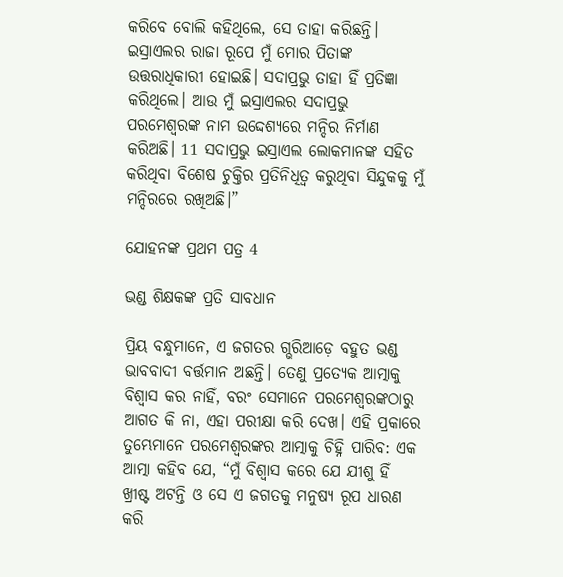କରିବେ ବୋଲି କହିଥିଲେ, ସେ ତାହା କରିଛନ୍ତି। ଇସ୍ରାଏଲର ରାଜା ରୂପେ ମୁଁ ମୋର ପିତାଙ୍କ ଉତ୍ତରାଧିକାରୀ ହୋଇଛି। ସଦାପ୍ରଭୁ ତାହା ହିଁ ପ୍ରତିଜ୍ଞା କରିଥିଲେ। ଆଉ ମୁଁ ଇସ୍ରାଏଲର ସଦାପ୍ରଭୁ ପରମେଶ୍ୱରଙ୍କ ନାମ ଉଦ୍ଦେଶ୍ୟରେ ମନ୍ଦିର ନିର୍ମାଣ କରିଅଛି। 11 ସଦାପ୍ରଭୁ ଇସ୍ରାଏଲ ଲୋକମାନଙ୍କ ସହିତ କରିଥିବା ବିଶେଷ ଚୁକ୍ତିର ପ୍ରତିନିଧିତ୍ୱ କରୁଥିବା ସିନ୍ଦୁକକୁ ମୁଁ ମନ୍ଦିରରେ ରଖିଅଛି।”

ଯୋହନଙ୍କ ପ୍ରଥମ ପତ୍ର 4

ଭଣ୍ଡ ଶିକ୍ଷକଙ୍କ ପ୍ରତି ସାବଧାନ

ପ୍ରିୟ ବନ୍ଧୁମାନେ, ଏ ଜଗତର ଗ୍ଭରିଆଡ଼େ ବହୁତ ଭଣ୍ଡ ଭାବବାଦୀ ବର୍ତ୍ତମାନ ଅଛନ୍ତି। ତେଣୁ ପ୍ରତ୍ୟେକ ଆତ୍ମାକୁ ବିଶ୍ୱାସ କର ନାହିଁ, ବରଂ ସେମାନେ ପରମେଶ୍ୱରଙ୍କଠାରୁ ଆଗତ କି ନା, ଏହା ପରୀକ୍ଷା କରି ଦେଖ। ଏହି ପ୍ରକାରେ ତୁମ୍ଭେମାନେ ପରମେଶ୍ୱରଙ୍କର ଆତ୍ମାକୁ ଚିହ୍ନି ପାରିବ: ଏକ ଆତ୍ମା କହିବ ଯେ, “ମୁଁ ବିଶ୍ୱାସ କରେ ଯେ ଯୀଶୁ ହିଁ ଖ୍ରୀଷ୍ଟ ଅଟନ୍ତି ଓ ସେ ଏ ଜଗତକୁ ମନୁଷ୍ୟ ରୂପ ଧାରଣ କରି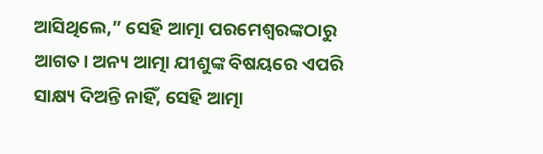ଆସିଥିଲେ,” ସେହି ଆତ୍ମା ପରମେଶ୍ୱରଙ୍କଠାରୁ ଆଗତ। ଅନ୍ୟ ଆତ୍ମା ଯୀଶୁଙ୍କ ବିଷୟରେ ଏପରି ସାକ୍ଷ୍ୟ ଦିଅନ୍ତି ନାହିଁ, ସେହି ଆତ୍ମା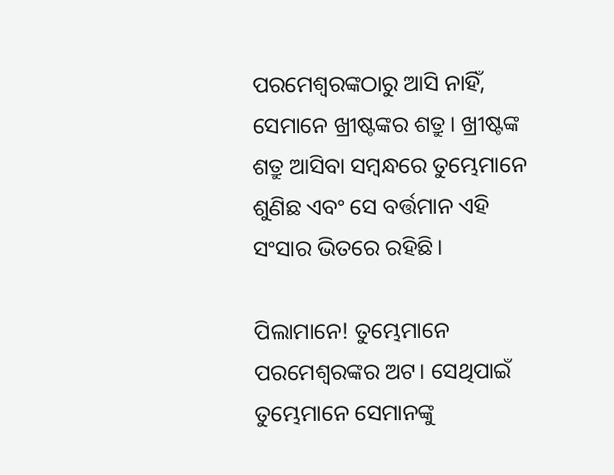ପରମେଶ୍ୱରଙ୍କଠାରୁ ଆସି ନାହିଁ, ସେମାନେ ଖ୍ରୀଷ୍ଟଙ୍କର ଶତ୍ରୁ। ଖ୍ରୀଷ୍ଟଙ୍କ ଶତ୍ରୁ ଆସିବା ସମ୍ବନ୍ଧରେ ତୁମ୍ଭେମାନେ ଶୁଣିଛ ଏବଂ ସେ ବର୍ତ୍ତମାନ ଏହି ସଂସାର ଭିତରେ ରହିଛି।

ପିଲାମାନେ! ତୁମ୍ଭେମାନେ ପରମେଶ୍ୱରଙ୍କର ଅଟ। ସେଥିପାଇଁ ତୁମ୍ଭେମାନେ ସେମାନଙ୍କୁ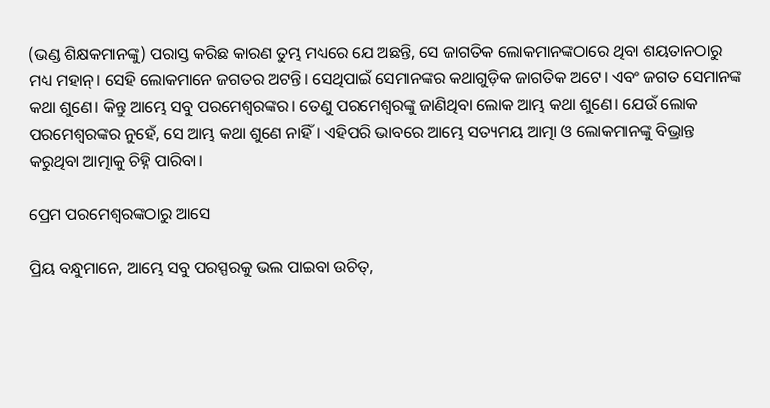(ଭଣ୍ଡ ଶିକ୍ଷକମାନଙ୍କୁ) ପରାସ୍ତ କରିଛ କାରଣ ତୁମ୍ଭ ମଧ୍ୟରେ ଯେ ଅଛନ୍ତି, ସେ ଜାଗତିକ ଲୋକମାନଙ୍କଠାରେ ଥିବା ଶୟତାନଠାରୁ ମଧ୍ୟ ମହାନ୍। ସେହି ଲୋକମାନେ ଜଗତର ଅଟନ୍ତି। ସେଥିପାଇଁ ସେମାନଙ୍କର କଥାଗୁଡ଼ିକ ଜାଗତିକ ଅଟେ। ଏବଂ ଜଗତ ସେମାନଙ୍କ କଥା ଶୁଣେ। କିନ୍ତୁ ଆମ୍ଭେ ସବୁ ପରମେଶ୍ୱରଙ୍କର। ତେଣୁ ପରମେଶ୍ୱରଙ୍କୁ ଜାଣିଥିବା ଲୋକ ଆମ୍ଭ କଥା ଶୁଣେ। ଯେଉଁ ଲୋକ ପରମେଶ୍ୱରଙ୍କର ନୁହେଁ, ସେ ଆମ୍ଭ କଥା ଶୁଣେ ନାହିଁ। ଏହିପରି ଭାବରେ ଆମ୍ଭେ ସତ୍ୟମୟ ଆତ୍ମା ଓ ଲୋକମାନଙ୍କୁ ବିଭ୍ରାନ୍ତ କରୁଥିବା ଆତ୍ମାକୁ ଚିହ୍ନି ପାରିବା।

ପ୍ରେମ ପରମେଶ୍ୱରଙ୍କଠାରୁ ଆସେ

ପ୍ରିୟ ବନ୍ଧୁମାନେ, ଆମ୍ଭେ ସବୁ ପରସ୍ପରକୁ ଭଲ ପାଇବା ଉଚିତ୍,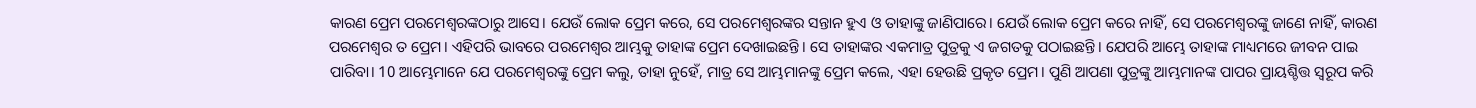କାରଣ ପ୍ରେମ ପରମେଶ୍ୱରଙ୍କଠାରୁ ଆସେ। ଯେଉଁ ଲୋକ ପ୍ରେମ କରେ, ସେ ପରମେଶ୍ୱରଙ୍କର ସନ୍ତାନ ହୁଏ ଓ ତାହାଙ୍କୁ ଜାଣିପାରେ। ଯେଉଁ ଲୋକ ପ୍ରେମ କରେ ନାହିଁ, ସେ ପରମେଶ୍ୱରଙ୍କୁ ଜାଣେ ନାହିଁ, କାରଣ ପରମେଶ୍ୱର ତ ପ୍ରେମ। ଏହିପରି ଭାବରେ ପରମେଶ୍ୱର ଆମ୍ଭକୁ ତାହାଙ୍କ ପ୍ରେମ ଦେଖାଇଛନ୍ତି। ସେ ତାହାଙ୍କର ଏକମାତ୍ର ପୁତ୍ରକୁ ଏ ଜଗତକୁ ପଠାଇଛନ୍ତି। ଯେପରି ଆମ୍ଭେ ତାହାଙ୍କ ମାଧ୍ୟମରେ ଜୀବନ ପାଇ ପାରିବା। 10 ଆମ୍ଭେମାନେ ଯେ ପରମେଶ୍ୱରଙ୍କୁ ପ୍ରେମ କଲୁ, ତାହା ନୁହେଁ, ମାତ୍ର ସେ ଆମ୍ଭମାନଙ୍କୁ ପ୍ରେମ କଲେ, ଏହା ହେଉଛି ପ୍ରକୃତ ପ୍ରେମ। ପୁଣି ଆପଣା ପୁତ୍ରଙ୍କୁ ଆମ୍ଭମାନଙ୍କ ପାପର ପ୍ରାୟଶ୍ଚିତ୍ତ ସ୍ୱରୂପ କରି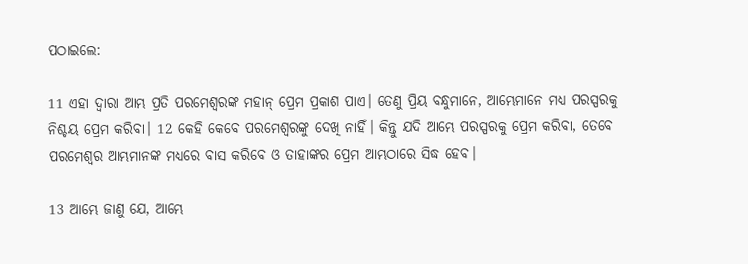ପଠାଇଲେ:

11 ଏହା ଦ୍ୱାରା ଆମ୍ଭ ପ୍ରତି ପରମେଶ୍ୱରଙ୍କ ମହାନ୍ ପ୍ରେମ ପ୍ରକାଶ ପାଏ। ତେଣୁ ପ୍ରିୟ ବନ୍ଧୁମାନେ, ଆମ୍ଭେମାନେ ମଧ୍ୟ ପରସ୍ପରକୁ ନିଶ୍ଚୟ ପ୍ରେମ କରିବା। 12 କେହି କେବେ ପରମେଶ୍ୱରଙ୍କୁ ଦେଖି ନାହିଁ। କିନ୍ତୁ ଯଦି ଆମ୍ଭେ ପରସ୍ପରକୁ ପ୍ରେମ କରିବା, ତେବେ ପରମେଶ୍ୱର ଆମ୍ଭମାନଙ୍କ ମଧ୍ୟରେ ବାସ କରିବେ ଓ ତାହାଙ୍କର ପ୍ରେମ ଆମ୍ଭଠାରେ ସିଦ୍ଧ ହେବ।

13 ଆମ୍ଭେ ଜାଣୁ ଯେ, ଆମ୍ଭେ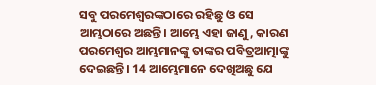ସବୁ ପରମେଶ୍ୱରଙ୍କଠାରେ ରହିଛୁ ଓ ସେ ଆମ୍ଭଠାରେ ଅଛନ୍ତି। ଆମ୍ଭେ ଏହା ଜାଣୁ, କାରଣ ପରମେଶ୍ୱର ଆମ୍ଭମାନଙ୍କୁ ତାଙ୍କର ପବିତ୍ରଆତ୍ମାଙ୍କୁ ଦେଇଛନ୍ତି। 14 ଆମ୍ଭେମାନେ ଦେଖିଅଛୁ ଯେ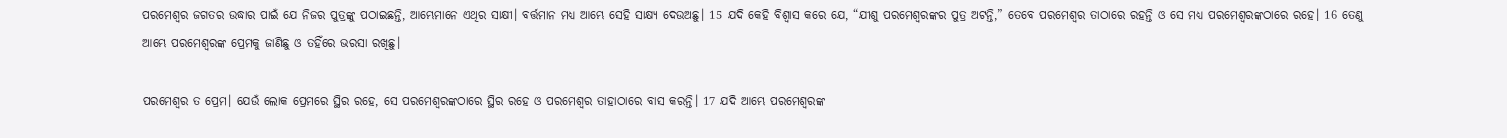ପରମେଶ୍ୱର ଜଗତର ଉଦ୍ଧାର ପାଇଁ ଯେ ନିଜର ପୁତ୍ରଙ୍କୁ ପଠାଇଛନ୍ତି, ଆମ୍ଭେମାନେ ଏଥିର ସାକ୍ଷୀ। ବର୍ତ୍ତମାନ ମଧ୍ୟ ଆମ୍ଭେ ସେହି ସାକ୍ଷ୍ୟ ଦେଉଅଛୁ। 15 ଯଦି କେହି ବିଶ୍ୱାସ କରେ ଯେ, “ଯୀଶୁ ପରମେଶ୍ୱରଙ୍କର ପୁତ୍ର ଅଟନ୍ତି,” ତେବେ ପରମେଶ୍ୱର ତାଠାରେ ରହନ୍ତି ଓ ସେ ମଧ୍ୟ ପରମେଶ୍ୱରଙ୍କଠାରେ ରହେ। 16 ତେଣୁ ଆମ୍ଭେ ପରମେଶ୍ୱରଙ୍କ ପ୍ରେମକୁ ଜାଣିଛୁ ଓ ତହିଁରେ ଭରସା ରଖିଛୁ।

ପରମେଶ୍ୱର ତ ପ୍ରେମ। ଯେଉଁ ଲୋକ ପ୍ରେମରେ ସ୍ଥିର ରହେ, ସେ ପରମେଶ୍ୱରଙ୍କଠାରେ ସ୍ଥିର ରହେ ଓ ପରମେଶ୍ୱର ତାହାଠାରେ ବାସ କରନ୍ତି। 17 ଯଦି ଆମ୍ଭେ ପରମେଶ୍ୱରଙ୍କ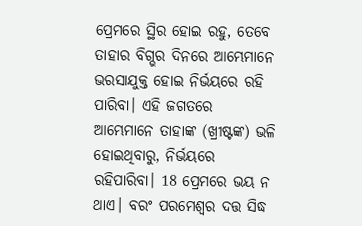ପ୍ରେମରେ ସ୍ଥିର ହୋଇ ରହୁ, ତେବେ ତାହାର ବିଗ୍ଭର ଦିନରେ ଆମ୍ଭେମାନେ ଭରସାଯୁକ୍ତ ହୋଇ ନିର୍ଭୟରେ ରହି ପାରିବା। ଏହି ଜଗତରେ ଆମ୍ଭେମାନେ ତାହାଙ୍କ (ଖ୍ରୀଷ୍ଟଙ୍କ) ଭଳି ହୋଇଥିବାରୁ, ନିର୍ଭୟରେ ରହିପାରିବା। 18 ପ୍ରେମରେ ଭୟ ନ ଥାଏ। ବରଂ ପରମେଶ୍ୱର ଦତ୍ତ ସିଦ୍ଧ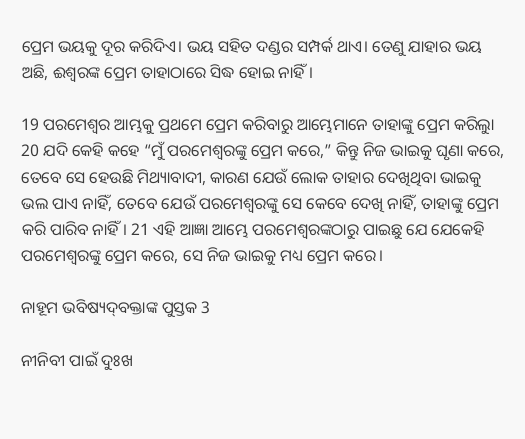ପ୍ରେମ ଭୟକୁ ଦୂର କରିଦିଏ। ଭୟ ସହିତ ଦଣ୍ଡର ସମ୍ପର୍କ ଥାଏ। ତେଣୁ ଯାହାର ଭୟ ଅଛି, ଈଶ୍ୱରଙ୍କ ପ୍ରେମ ତାହାଠାରେ ସିଦ୍ଧ ହୋଇ ନାହିଁ।

19 ପରମେଶ୍ୱର ଆମ୍ଭକୁ ପ୍ରଥମେ ପ୍ରେମ କରିବାରୁ ଆମ୍ଭେମାନେ ତାହାଙ୍କୁ ପ୍ରେମ କରିଲୁା 20 ଯଦି କେହି କହେ “ମୁଁ ପରମେଶ୍ୱରଙ୍କୁ ପ୍ରେମ କରେ,” କିନ୍ତୁ ନିଜ ଭାଇକୁ ଘୃଣା କରେ, ତେବେ ସେ ହେଉଛି ମିଥ୍ୟାବାଦୀ, କାରଣ ଯେଉଁ ଲୋକ ତାହାର ଦେଖିଥିବା ଭାଇକୁ ଭଲ ପାଏ ନାହିଁ, ତେବେ ଯେଉଁ ପରମେଶ୍ୱରଙ୍କୁ ସେ କେବେ ଦେଖି ନାହିଁ, ତାହାଙ୍କୁ ପ୍ରେମ କରି ପାରିବ ନାହିଁ। 21 ଏହି ଆଜ୍ଞା ଆମ୍ଭେ ପରମେଶ୍ୱରଙ୍କଠାରୁ ପାଇଛୁ ଯେ ଯେକେହି ପରମେଶ୍ୱରଙ୍କୁ ପ୍ରେମ କରେ, ସେ ନିଜ ଭାଇକୁ ମଧ୍ୟ ପ୍ରେମ କରେ।

ନାହୂମ ଭବିଷ୍ୟ‌ଦ୍‌ବକ୍ତାଙ୍କ ପୁସ୍ତକ 3

ନୀନିବୀ ପାଇଁ ଦୁଃଖ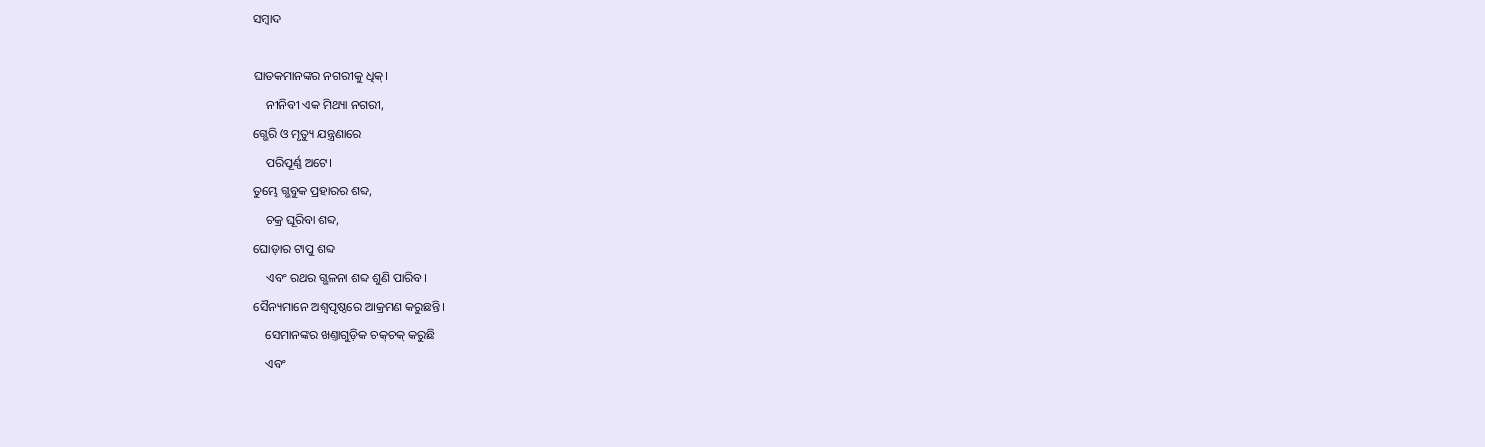ସମ୍ବାଦ

ଘାତକମାନଙ୍କର ନଗରୀକୁ ଧିକ୍।
    ନୀନିବୀ ଏକ ମିଥ୍ୟା ନଗରୀ,
ଗ୍ଭେରି ଓ ମୃତ୍ୟୁ ଯନ୍ତ୍ରଣାରେ
    ପରିପୂର୍ଣ୍ଣ ଅଟେ।
ତୁମ୍ଭେ ଗ୍ଭବୁକ ପ୍ରହାରର ଶବ୍ଦ,
    ଚକ୍ର ଘୂରିବା ଶବ୍ଦ,
ଘୋଡ଼ାର ଟାପୁ ଶବ୍ଦ
    ଏବଂ ରଥର ଗ୍ଭଳନା ଶବ୍ଦ ଶୁଣି ପାରିବ।
ସୈନ୍ୟମାନେ ଅଶ୍ୱପୃଷ୍ଠରେ ଆକ୍ରମଣ କରୁଛନ୍ତି।
    ସେମାନଙ୍କର ଖଣ୍ତାଗୁଡ଼ିକ ଚ‌କ୍‌ଚକ୍ କରୁଛି
    ଏବଂ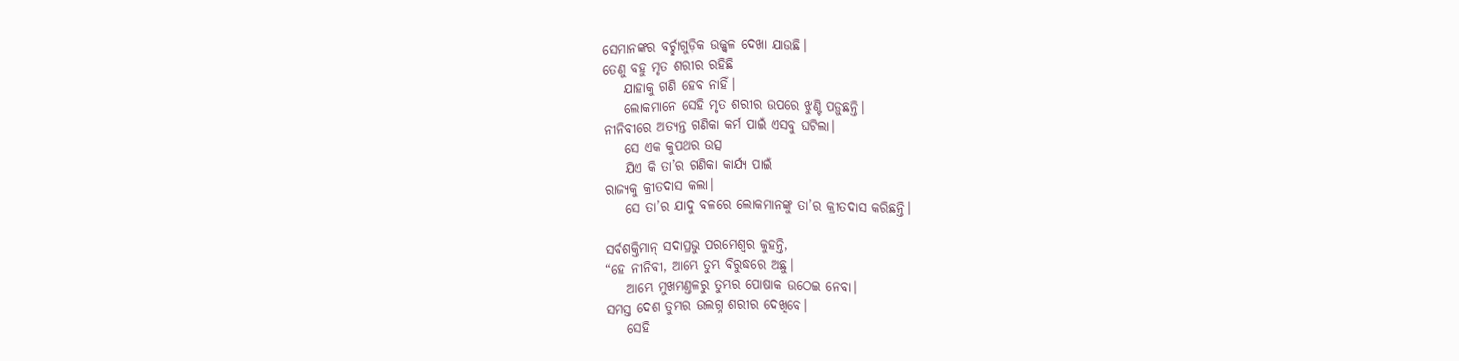ସେମାନଙ୍କର ବର୍ଚ୍ଛାଗୁଡ଼ିକ ଉଜ୍ଜ୍ୱଳ ଦେଖା ଯାଉଛି।
ତେଣୁ ବହୁ ମୃତ ଶରୀର ରହିଛି
    ଯାହାକୁ ଗଣି ହେବ ନାହିଁ।
    ଲୋକମାନେ ସେହି ମୃତ ଶରୀର ଉପରେ ଝୁଣ୍ଟି ପଡ଼ୁଛନ୍ତି।
ନୀନିବୀରେ ଅତ୍ୟନ୍ତ ଗଣିକା କର୍ମ ପାଇଁ ଏସବୁ ଘଟିଲା।
    ସେ ଏକ କୁପଥର ଉତ୍ସ
    ଯିଏ କି ତା’ର ଗଣିକା କାର୍ଯ୍ୟ ପାଇଁ
ରାଜ୍ୟକୁ କ୍ରୀତଦାସ କଲା।
    ସେ ତା’ର ଯାଦୁ ବଳରେ ଲୋକମାନଙ୍କୁ ତା’ର କ୍ରୀତଦାସ କରିଛନ୍ତି।

ସର୍ବଶକ୍ତିମାନ୍ ସଦାପ୍ରଭୁ ପରମେଶ୍ୱର କୁହନ୍ତି,
“ହେ ନୀନିବୀ, ଆମ୍ଭେ ତୁମ୍ଭ ବିରୁଦ୍ଧରେ ଅଛୁ।
    ଆମ୍ଭେ ମୁଖମଣ୍ତଳରୁ ତୁମ୍ଭର ପୋଷାକ ଉଠେଇ ନେବା।
ସମସ୍ତ ଦେଶ ତୁମ୍ଭର ଉଲଗ୍ନ ଶରୀର ଦେଖିବେ।
    ସେହି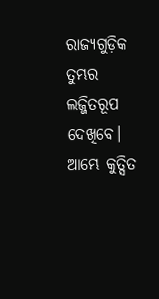ରାଜ୍ୟଗୁଡ଼ିକ ତୁମ୍ଭର ଲଜ୍ଜିତରୂପ ଦେଖିବେ।
ଆମ୍ଭେ କୁତ୍ସିତ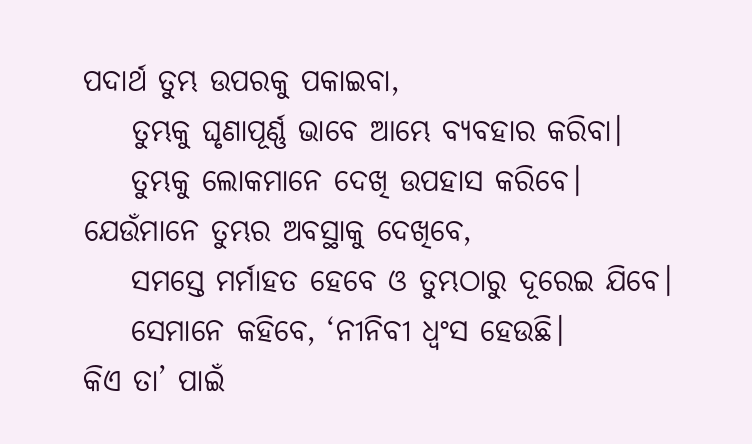ପଦାର୍ଥ ତୁମ୍ଭ ଉପରକୁ ପକାଇବା,
    ତୁମ୍ଭକୁ ଘୃଣାପୂର୍ଣ୍ଣ ଭାବେ ଆମ୍ଭେ ବ୍ୟବହାର କରିବା।
    ତୁମ୍ଭକୁ ଲୋକମାନେ ଦେଖି ଉପହାସ କରିବେ।
ଯେଉଁମାନେ ତୁମ୍ଭର ଅବସ୍ଥାକୁ ଦେଖିବେ,
    ସମସ୍ତେ ମର୍ମାହତ ହେବେ ଓ ତୁମ୍ଭଠାରୁ ଦୂରେଇ ଯିବେ।
    ସେମାନେ କହିବେ, ‘ନୀନିବୀ ଧ୍ୱଂସ ହେଉଛି।
କିଏ ତା’ ପାଇଁ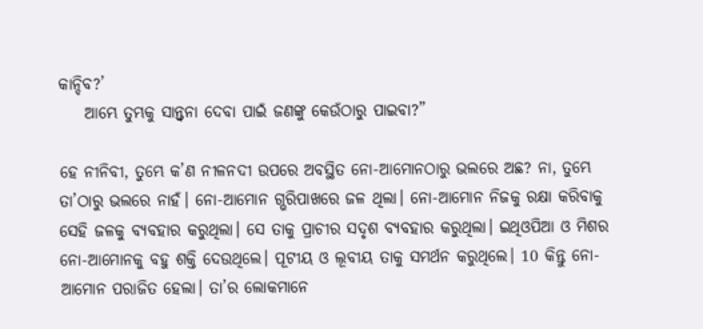କାନ୍ଦିବ?’
    ଆମ୍ଭେ ତୁମ୍ଭକୁ ସାନ୍ତ୍ୱନା ଦେବା ପାଇଁ ଜଣଙ୍କୁ କେଉଁଠାରୁ ପାଇବା?”

ହେ ନୀନିବୀ, ତୁମ୍ଭେ କ’ଣ ନୀଳନଦୀ ଉପରେ ଅବସ୍ଥିତ ନୋ-ଆମୋନଠାରୁ ଭଲରେ ଅଛ? ନା, ତୁମ୍ଭେ ତା’ଠାରୁ ଭଲରେ ନାହଁ। ନୋ-ଆମୋନ ଗ୍ଭରିପାଖରେ ଜଳ ଥିଲା। ନୋ-ଆମୋନ ନିଜକୁ ରକ୍ଷା କରିବାକୁ ସେହି ଜଳକୁ ବ୍ୟବହାର କରୁଥିଲା। ସେ ତାକୁ ପ୍ରାଚୀର ସଦୃଶ ବ୍ୟବହାର କରୁଥିଲା। ଇଥିଓପିଆ ଓ ମିଶର ନୋ-ଆମୋନକୁ ବହୁ ଶକ୍ତି ଦେଉଥିଲେ। ପୂଟୀୟ ଓ ଲୂବୀୟ ତାକୁ ସମର୍ଥନ କରୁଥିଲେ। 10 କିନ୍ତୁ ନୋ-ଆମୋନ ପରାଜିତ ହେଲା। ତା’ର ଲୋକମାନେ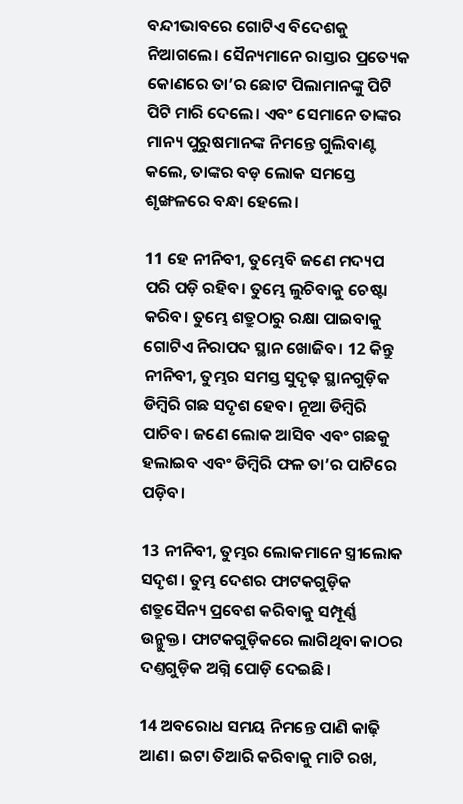ବନ୍ଦୀଭାବରେ ଗୋଟିଏ ବିଦେଶକୁ ନିଆଗଲେ। ସୈନ୍ୟମାନେ ରାସ୍ତାର ପ୍ରତ୍ୟେକ କୋଣରେ ତା’ର ଛୋଟ ପିଲାମାନଙ୍କୁ ପିଟି ପିଟି ମାରି ଦେଲେ। ଏବଂ ସେମାନେ ତାଙ୍କର ମାନ୍ୟ ପୁରୁଷମାନଙ୍କ ନିମନ୍ତେ ଗୁଲିବାଣ୍ଟ କଲେ, ତାଙ୍କର ବଡ଼ ଲୋକ ସମସ୍ତେ ଶୃଙ୍ଖଳରେ ବନ୍ଧା ହେଲେ।

11 ହେ ନୀନିବୀ, ତୁମ୍ଭେବି ଜଣେ ମଦ୍ୟପ ପରି ପଡ଼ି ରହିବ। ତୁମ୍ଭେ ଲୁଚିବାକୁ ଚେଷ୍ଟା କରିବ। ତୁମ୍ଭେ ଶତ୍ରୁଠାରୁ ରକ୍ଷା ପାଇବାକୁ ଗୋଟିଏ ନିରାପଦ ସ୍ଥାନ ଖୋଜିବ। 12 କିନ୍ତୁ ନୀନିବୀ, ତୁମ୍ଭର ସମସ୍ତ ସୁଦୃଢ଼ ସ୍ଥାନଗୁଡ଼ିକ ଡିମ୍ବିରି ଗଛ ସଦୃଶ ହେବ। ନୂଆ ଡିମ୍ବିରି ପାଚିବ। ଜଣେ ଲୋକ ଆସିବ ଏବଂ ଗଛକୁ ହଲାଇବ ଏବଂ ଡିମ୍ବିରି ଫଳ ତା’ର ପାଟିରେ ପଡ଼ିବ।

13 ନୀନିବୀ, ତୁମ୍ଭର ଲୋକମାନେ ସ୍ତ୍ରୀଲୋକ ସଦୃଶ। ତୁମ୍ଭ ଦେଶର ଫାଟକଗୁଡ଼ିକ ଶତ୍ରୁସୈନ୍ୟ ପ୍ରବେଶ କରିବାକୁ ସମ୍ପୂର୍ଣ୍ଣ ଉନ୍ମୁକ୍ତ। ଫାଟକଗୁଡ଼ିକରେ ଲାଗିଥିବା କାଠର ଦଣ୍ତଗୁଡ଼ିକ ଅଗ୍ନି ପୋଡ଼ି ଦେଇଛି।

14 ଅବରୋଧ ସମୟ ନିମନ୍ତେ ପାଣି କାଢ଼ି ଆଣ। ଇଟା ତିଆରି କରିବାକୁ ମାଟି ରଖ,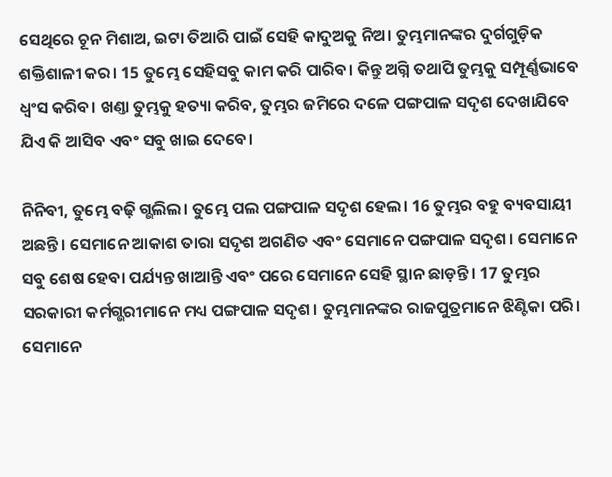ସେଥିରେ ଚୂନ ମିଶାଅ, ଇଟା ତିଆରି ପାଇଁ ସେହି କାଦୁଅକୁ ନିଅ। ତୁମ୍ଭମାନଙ୍କର ଦୁର୍ଗଗୁଡ଼ିକ ଶକ୍ତିଶାଳୀ କର। 15 ତୁମ୍ଭେ ସେହିସବୁ କାମ କରି ପାରିବ। କିନ୍ତୁ ଅଗ୍ନି ତଥାପି ତୁମ୍ଭକୁ ସମ୍ପୂର୍ଣ୍ଣଭାବେ ଧ୍ୱଂସ କରିବ। ଖଣ୍ତା ତୁମ୍ଭକୁ ହତ୍ୟା କରିବ, ତୁମ୍ଭର ଜମିରେ ଦଳେ ପଙ୍ଗପାଳ ସଦୃଶ ଦେଖାଯିବେ ଯିଏ କି ଆସିବ ଏବଂ ସବୁ ଖାଇ ଦେବେ।

ନିନିବୀ, ତୁମ୍ଭେ ବଢ଼ି ଗ୍ଭଲିଲ। ତୁମ୍ଭେ ପଲ ପଙ୍ଗପାଳ ସଦୃଶ ହେଲ। 16 ତୁମ୍ଭର ବହୁ ବ୍ୟବସାୟୀ ଅଛନ୍ତି। ସେମାନେ ଆକାଶ ତାରା ସଦୃଶ ଅଗଣିତ ଏବଂ ସେମାନେ ପଙ୍ଗପାଳ ସଦୃଶ। ସେମାନେ ସବୁ ଶେଷ ହେବା ପର୍ଯ୍ୟନ୍ତ ଖାଆନ୍ତି ଏବଂ ପରେ ସେମାନେ ସେହି ସ୍ଥାନ ଛାଡ଼ନ୍ତି। 17 ତୁମ୍ଭର ସରକାରୀ କର୍ମଗ୍ଭରୀମାନେ ମଧ୍ୟ ପଙ୍ଗପାଳ ସଦୃଶ। ତୁମ୍ଭମାନଙ୍କର ରାଜପୁତ୍ରମାନେ ଝିଣ୍ଟିକା ପରି। ସେମାନେ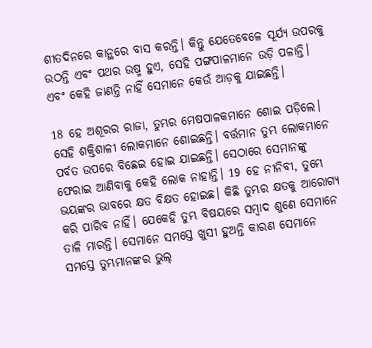ଶୀତଦିନରେ କାନ୍ଥରେ ବାସ କରନ୍ତି। କିନ୍ତୁ ଯେତେବେଳେ ସୂର୍ଯ୍ୟ ଉପରକୁ ଉଠନ୍ତି ଏବଂ ପଥର ଉଷ୍ମ ହୁଏ, ସେହି ପଙ୍ଗପାଳମାନେ ଉଡ଼ି ପଳାନ୍ତି। ଏବଂ କେହି ଜାଣନ୍ତି ନାହିଁ ସେମାନେ କେଉଁ ଆଡ଼କୁ ଯାଇଛନ୍ତି।

18 ହେ ଅଶୂରର ରାଜା, ତୁମ୍ଭର ମେଷପାଳକମାନେ ଶୋଇ ପଡ଼ିଲେ। ସେହି ଶକ୍ତିଶାଳୀ ଲୋକମାନେ ଶୋଇଛନ୍ତି। ବର୍ତ୍ତମାନ ତୁମ୍ଭ ଲୋକମାନେ ପର୍ବତ ଉପରେ ବିଛେଇ ହୋଇ ଯାଇଛନ୍ତି। ସେଠାରେ ସେମାନଙ୍କୁ ଫେରାଇ ଆଣିବାକୁ କେହି ଲୋକ ନାହାନ୍ତି। 19 ହେ ନୀନିବୀ, ତୁମ୍ଭେ ଭୟଙ୍କର ଭାବରେ କ୍ଷତ ବିକ୍ଷତ ହୋଇଛ। କିଛି ତୁମ୍ଭର କ୍ଷତକୁ ଆରୋଗ୍ୟ କରି ପାରିବ ନାହିଁ। ଯେକେହି ତୁମ୍ଭ ବିଷୟରେ ସମ୍ବାଦ ଶୁଣେ ସେମାନେ ତାଳି ମାରନ୍ତି। ସେମାନେ ସମସ୍ତେ ଖୁସୀ ହୁଅନ୍ତି କାରଣ ସେମାନେ ସମସ୍ତେ ତୁମ୍ଭମାନଙ୍କର ଭୁଲ୍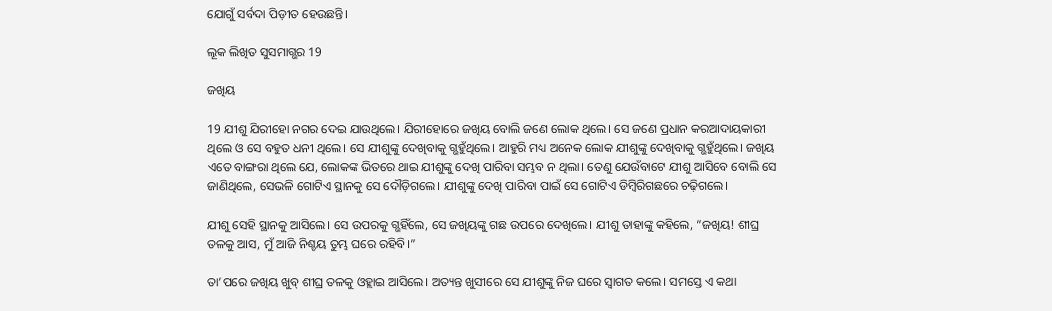ଯୋଗୁଁ ସର୍ବଦା ପିଡ଼ୀତ ହେଉଛନ୍ତି।

ଲୂକ ଲିଖିତ ସୁସମାଗ୍ଭର 19

ଜଖିୟ

19 ଯୀଶୁ ଯିରୀହୋ ନଗର ଦେଇ ଯାଉଥିଲେ। ଯିରୀହୋରେ ଜଖିୟ ବୋଲି ଜଣେ ଲୋକ ଥିଲେ। ସେ ଜଣେ ପ୍ରଧାନ କରଆଦାୟକାରୀ ଥିଲେ ଓ ସେ ବହୁତ ଧନୀ ଥିଲେ। ସେ ଯୀଶୁଙ୍କୁ ଦେଖିବାକୁ ଗ୍ଭହୁଁଥିଲେ। ଆହୁରି ମଧ୍ୟ ଅନେକ ଲୋକ ଯୀଶୁଙ୍କୁ ଦେଖିବାକୁ ଗ୍ଭହୁଁଥିଲେ। ଜଖିୟ ଏତେ ବାଙ୍ଗରା ଥିଲେ ଯେ, ଲୋକଙ୍କ ଭିତରେ ଥାଇ ଯୀଶୁଙ୍କୁ ଦେଖି ପାରିବା ସମ୍ଭବ ନ ଥିଲା। ତେଣୁ ଯେଉଁବାଟେ ଯୀଶୁ ଆସିବେ ବୋଲି ସେ ଜାଣିଥିଲେ, ସେଭଳି ଗୋଟିଏ ସ୍ଥାନକୁ ସେ ଦୌଡ଼ିଗଲେ। ଯୀଶୁଙ୍କୁ ଦେଖି ପାରିବା ପାଇଁ ସେ ଗୋଟିଏ ଡିମ୍ବିରିଗଛରେ ଚଢ଼ିଗଲେ।

ଯୀଶୁ ସେହି ସ୍ଥାନକୁ ଆସିଲେ। ସେ ଉପରକୁ ଗ୍ଭହିଁଲେ, ସେ ଜଖିୟଙ୍କୁ ଗଛ ଉପରେ ଦେଖିଲେ। ଯୀଶୁ ତାହାଙ୍କୁ କହିଲେ, “ଜଖିୟ! ଶୀଘ୍ର ତଳକୁ ଆସ, ମୁଁ ଆଜି ନିଶ୍ଚୟ ତୁମ୍ଭ ଘରେ ରହିବି।”

ତା’ପରେ ଜଖିୟ ଖୁବ୍ ଶୀଘ୍ର ତଳକୁ ଓହ୍ଲାଇ ଆସିଲେ। ଅତ୍ୟନ୍ତ ଖୁସୀରେ ସେ ଯୀଶୁଙ୍କୁ ନିଜ ଘରେ ସ୍ୱାଗତ କଲେ। ସମସ୍ତେ ଏ କଥା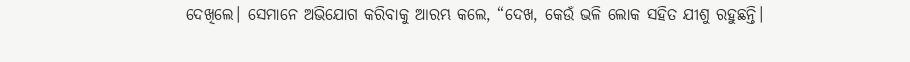ଦେଖିଲେ। ସେମାନେ ଅଭିଯୋଗ କରିବାକୁ ଆରମ୍ଭ କଲେ, “ଦେଖ, କେଉଁ ଭଳି ଲୋକ ସହିତ ଯୀଶୁ ରହୁଛନ୍ତି।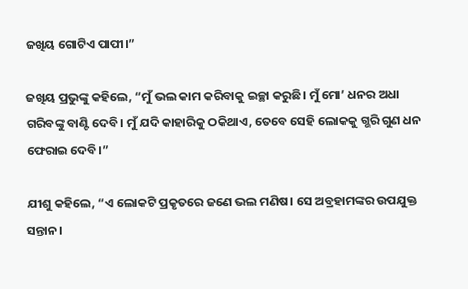ଜଖିୟ ଗୋଟିଏ ପାପୀ।”

ଜଖିୟ ପ୍ରଭୁଙ୍କୁ କହିଲେ, “ମୁଁ ଭଲ କାମ କରିବାକୁ ଇଚ୍ଛା କରୁଛି। ମୁଁ ମୋ’ ଧନର ଅଧା ଗରିବଙ୍କୁ ବାଣ୍ଟି ଦେବି। ମୁଁ ଯଦି କାହାରିକୁ ଠକିଥାଏ, ତେବେ ସେହି ଲୋକକୁ ଗ୍ଭରି ଗୁଣ ଧନ ଫେରାଇ ଦେବି।”

ଯୀଶୁ କହିଲେ, “ଏ ଲୋକଟି ପ୍ରକୃତରେ ଜଣେ ଭଲ ମଣିଷ। ସେ ଅବ୍ରହାମଙ୍କର ଉପଯୁକ୍ତ ସନ୍ତାନ।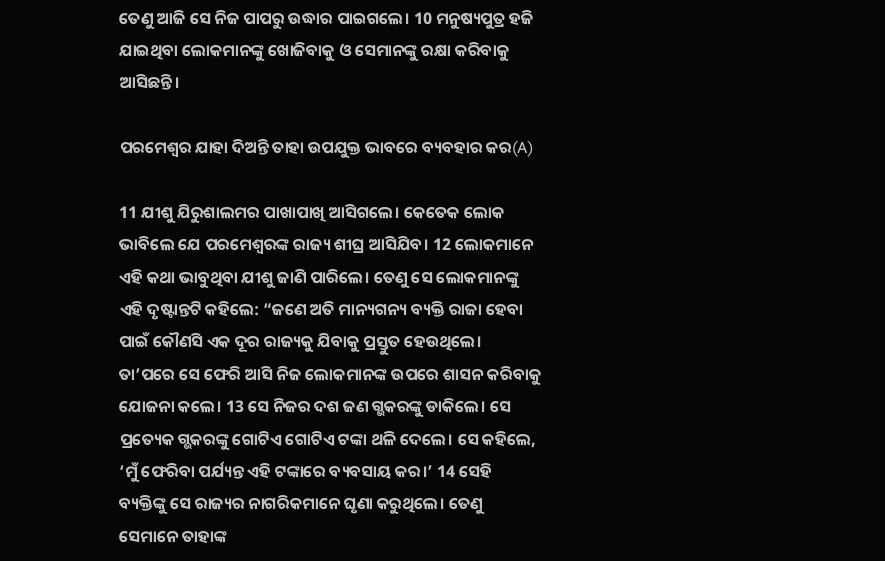ତେଣୁ ଆଜି ସେ ନିଜ ପାପରୁ ଉଦ୍ଧାର ପାଇଗଲେ। 10 ମନୁଷ୍ୟପୁତ୍ର ହଜି ଯାଇଥିବା ଲୋକମାନଙ୍କୁ ଖୋଜିବାକୁ ଓ ସେମାନଙ୍କୁ ରକ୍ଷା କରିବାକୁ ଆସିଛନ୍ତି।

ପରମେଶ୍ୱର ଯାହା ଦିଅନ୍ତି ତାହା ଉପଯୁକ୍ତ ଭାବରେ ବ୍ୟବହାର କର(A)

11 ଯୀଶୁ ଯିରୁଶାଲମର ପାଖାପାଖି ଆସିଗଲେ। କେତେକ ଲୋକ ଭାବିଲେ ଯେ ପରମେଶ୍ୱରଙ୍କ ରାଜ୍ୟ ଶୀଘ୍ର ଆସିଯିବ। 12 ଲୋକମାନେ ଏହି କଥା ଭାବୁଥିବା ଯୀଶୁ ଜାଣି ପାରିଲେ। ତେଣୁ ସେ ଲୋକମାନଙ୍କୁ ଏହି ଦୃଷ୍ଟାନ୍ତଟି କହିଲେ: “ଜଣେ ଅତି ମାନ୍ୟଗନ୍ୟ ବ୍ୟକ୍ତି ରାଜା ହେବା ପାଇଁ କୌଣସି ଏକ ଦୂର ରାଜ୍ୟକୁ ଯିବାକୁ ପ୍ରସ୍ତୁତ ହେଉଥିଲେ। ତା’ପରେ ସେ ଫେରି ଆସି ନିଜ ଲୋକମାନଙ୍କ ଉପରେ ଶାସନ କରିବାକୁ ଯୋଜନା କଲେ। 13 ସେ ନିଜର ଦଶ ଜଣ ଗ୍ଭକରଙ୍କୁ ଡାକିଲେ। ସେ ପ୍ରତ୍ୟେକ ଗ୍ଭକରଙ୍କୁ ଗୋଟିଏ ଗୋଟିଏ ଟଙ୍କା ଥଳି ଦେଲେ। ସେ କହିଲେ, ‘ମୁଁ ଫେରିବା ପର୍ଯ୍ୟନ୍ତ ଏହି ଟଙ୍କାରେ ବ୍ୟବସାୟ କର।’ 14 ସେହି ବ୍ୟକ୍ତିଙ୍କୁ ସେ ରାଜ୍ୟର ନାଗରିକମାନେ ଘୃଣା କରୁଥିଲେ। ତେଣୁ ସେମାନେ ତାହାଙ୍କ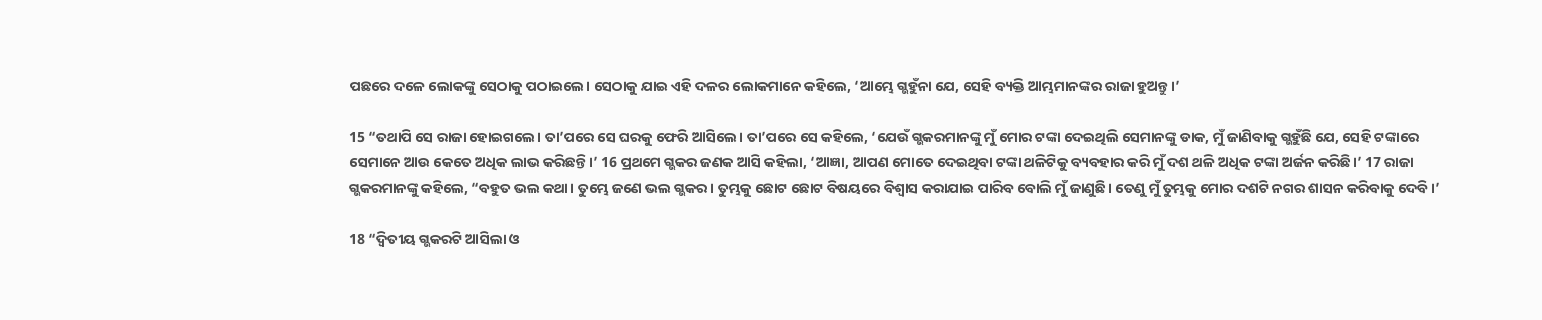ପଛରେ ଦଳେ ଲୋକଙ୍କୁ ସେଠାକୁ ପଠାଇଲେ। ସେଠାକୁ ଯାଇ ଏହି ଦଳର ଲୋକମାନେ କହିଲେ, ‘ଆମ୍ଭେ ଗ୍ଭହୁଁନା ଯେ, ସେହି ବ୍ୟକ୍ତି ଆମ୍ଭମାନଙ୍କର ରାଜା ହୁଅନ୍ତୁ।’

15 “ତଥାପି ସେ ରାଜା ହୋଇଗଲେ। ତା’ପରେ ସେ ଘରକୁ ଫେରି ଆସିଲେ। ତା’ପରେ ସେ କହିଲେ, ‘ଯେଉଁ ଗ୍ଭକରମାନଙ୍କୁ ମୁଁ ମୋର ଟଙ୍କା ଦେଇଥିଲି ସେମାନଙ୍କୁ ଡାକ, ମୁଁ ଜାଣିବାକୁ ଗ୍ଭହୁଁଛି ଯେ, ସେହି ଟଙ୍କାରେ ସେମାନେ ଆଉ କେତେ ଅଧିକ ଲାଭ କରିଛନ୍ତି।’ 16 ପ୍ରଥମେ ଗ୍ଭକର ଜଣକ ଆସି କହିଲା, ‘ଆଜ୍ଞା, ଆପଣ ମୋତେ ଦେଇଥିବା ଟଙ୍କା ଥଳିଟିକୁ ବ୍ୟବହାର କରି ମୁଁ ଦଶ ଥଳି ଅଧିକ ଟଙ୍କା ଅର୍ଜନ କରିଛି।’ 17 ରାଜା ଗ୍ଭକରମାନଙ୍କୁ କହିଲେ, “ବହୁତ ଭଲ କଥା। ତୁମ୍ଭେ ଜଣେ ଭଲ ଗ୍ଭକର। ତୁମ୍ଭକୁ ଛୋଟ ଛୋଟ ବିଷୟରେ ବିଶ୍ୱାସ କରାଯାଇ ପାରିବ ବୋଲି ମୁଁ ଜାଣୁଛି। ତେଣୁ ମୁଁ ତୁମ୍ଭକୁ ମୋର ଦଶଟି ନଗର ଶାସନ କରିବାକୁ ଦେବି।’

18 “ଦ୍ୱିତୀୟ ଗ୍ଭକରଟି ଆସିଲା ଓ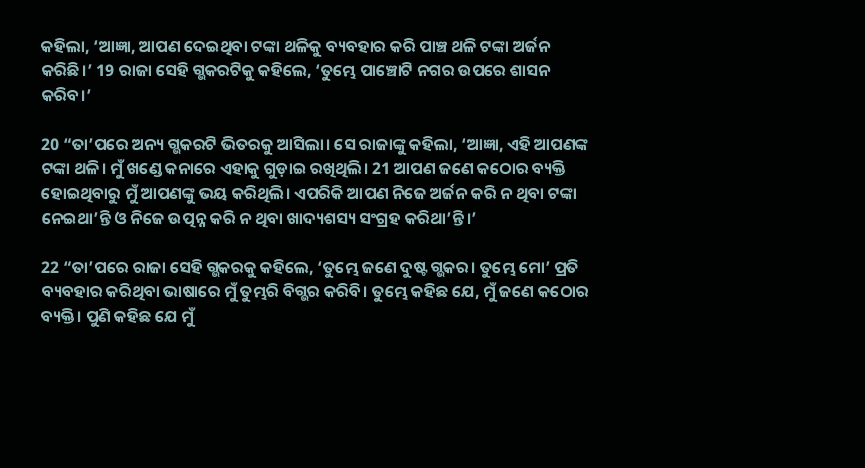କହିଲା, ‘ଆଜ୍ଞା, ଆପଣ ଦେଇଥିବା ଟଙ୍କା ଥଳିକୁ ବ୍ୟବହାର କରି ପାଞ୍ଚ ଥଳି ଟଙ୍କା ଅର୍ଜନ କରିଛି।’ 19 ରାଜା ସେହି ଗ୍ଭକରଟିକୁ କହିଲେ, ‘ତୁମ୍ଭେ ପାଞ୍ଚୋଟି ନଗର ଉପରେ ଶାସନ କରିବ।’

20 “ତା’ପରେ ଅନ୍ୟ ଗ୍ଭକରଟି ଭିତରକୁ ଆସିଲା। ସେ ରାଜାଙ୍କୁ କହିଲା, ‘ଆଜ୍ଞା, ଏହି ଆପଣଙ୍କ ଟଙ୍କା ଥଳି। ମୁଁ ଖଣ୍ଡେ କନାରେ ଏହାକୁ ଗୁଡ଼ାଇ ରଖିଥିଲି। 21 ଆପଣ ଜଣେ କଠୋର ବ୍ୟକ୍ତି ହୋଇଥିବାରୁ ମୁଁ ଆପଣଙ୍କୁ ଭୟ କରିଥିଲି। ଏପରିକି ଆପଣ ନିଜେ ଅର୍ଜନ କରି ନ ଥିବା ଟଙ୍କା ନେଇଥା’ନ୍ତି ଓ ନିଜେ ଉତ୍ପନ୍ନ କରି ନ ଥିବା ଖାଦ୍ୟଶସ୍ୟ ସଂଗ୍ରହ କରିଥା’ନ୍ତି।’

22 “ତା’ପରେ ରାଜା ସେହି ଗ୍ଭକରକୁ କହିଲେ, ‘ତୁମ୍ଭେ ଜଣେ ଦୁଷ୍ଟ ଗ୍ଭକର। ତୁମ୍ଭେ ମୋ’ ପ୍ରତି ବ୍ୟବହାର କରିଥିବା ଭାଷାରେ ମୁଁ ତୁମ୍ଭରି ବିଗ୍ଭର କରିବି। ତୁମ୍ଭେ କହିଛ ଯେ, ମୁଁ ଜଣେ କଠୋର ବ୍ୟକ୍ତି। ପୁଣି କହିଛ ଯେ ମୁଁ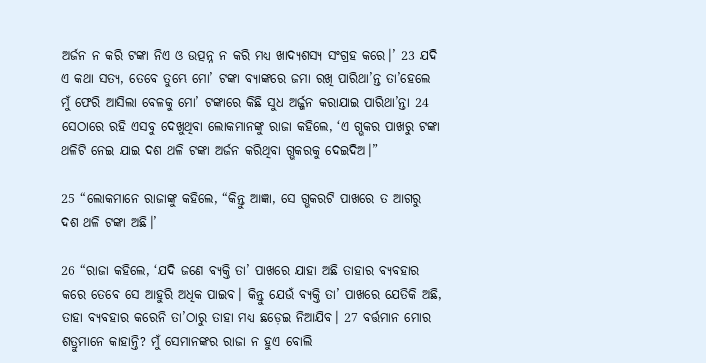ଅର୍ଜନ ନ କରି ଟଙ୍କା ନିଏ ଓ ଉତ୍ପନ୍ନ ନ କରି ମଧ୍ୟ ଖାଦ୍ୟଶସ୍ୟ ସଂଗ୍ରହ କରେ।’ 23 ଯଦି ଏ କଥା ସତ୍ୟ, ତେବେ ତୁମ୍ଭେ ମୋ’ ଟଙ୍କା ବ୍ୟାଙ୍କରେ ଜମା ରଖି ପାରିଥା’ନ୍ତ ତା’ହେଲେ ମୁଁ ଫେରି ଆସିଲା ବେଳକୁ ମୋ’ ଟଙ୍କାରେ କିଛି ସୁଧ ଅର୍ଜ୍ଜନ କରାଯାଇ ପାରିଥା’ନ୍ତା 24 ସେଠାରେ ରହି ଏସବୁ ଦେଖୁଥିବା ଲୋକମାନଙ୍କୁ ରାଜା କହିଲେ, ‘ଏ ଗ୍ଭକର ପାଖରୁ ଟଙ୍କା ଥଳିଟି ନେଇ ଯାଇ ଦଶ ଥଳି ଟଙ୍କା ଅର୍ଜନ କରିଥିବା ଗ୍ଭକରକୁ ଦେଇଦିଅ।”

25 “ଲୋକମାନେ ରାଜାଙ୍କୁ କହିଲେ, “କିନ୍ତୁ ଆଜ୍ଞା, ସେ ଗ୍ଭକରଟି ପାଖରେ ତ ଆଗରୁ ଦଶ ଥଳି ଟଙ୍କା ଅଛି।’

26 “ରାଜା କହିଲେ, ‘ଯଦି ଜଣେ ବ୍ୟକ୍ତି ତା’ ପାଖରେ ଯାହା ଅଛି ତାହାର ବ୍ୟବହାର କରେ ତେବେ ସେ ଆହୁରି ଅଧିକ ପାଇବ। କିନ୍ତୁ ଯେଉଁ ବ୍ୟକ୍ତି ତା’ ପାଖରେ ଯେତିକି ଅଛି, ତାହା ବ୍ୟବହାର କରେନି ତା’ଠାରୁ ତାହା ମଧ୍ୟ ଛଡ଼େଇ ନିଆଯିବ। 27 ବର୍ତ୍ତମାନ ମୋର ଶତ୍ରୁମାନେ କାହାନ୍ତି? ମୁଁ ସେମାନଙ୍କର ରାଜା ନ ହୁଏ ବୋଲି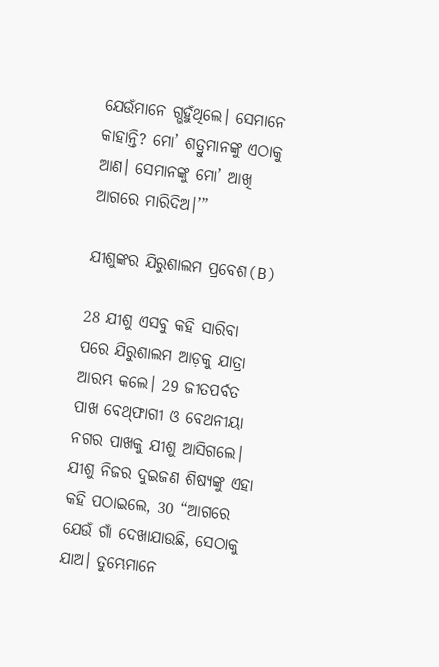ଯେଉଁମାନେ ଗ୍ଭହୁଁଥିଲେ। ସେମାନେ କାହାନ୍ତି? ମୋ’ ଶତ୍ରୁମାନଙ୍କୁ ଏଠାକୁ ଆଣ। ସେମାନଙ୍କୁ ମୋ’ ଆଖି ଆଗରେ ମାରିଦିଅ।’”

ଯୀଶୁଙ୍କର ଯିରୁଶାଲମ ପ୍ରବେଶ(B)

28 ଯୀଶୁ ଏସବୁ କହି ସାରିବା ପରେ ଯିରୁଶାଲମ ଆଡ଼କୁ ଯାତ୍ରା ଆରମ୍ଭ କଲେ। 29 ଜୀତପର୍ବତ ପାଖ ବେ‌ଥ୍‌ଫାଗୀ ଓ ବେଥନୀୟା ନଗର ପାଖକୁ ଯୀଶୁ ଆସିଗଲେ। ଯୀଶୁ ନିଜର ଦୁଇଜଣ ଶିଷ୍ୟଙ୍କୁ ଏହା କହି ପଠାଇଲେ, 30 “ଆଗରେ ଯେଉଁ ଗାଁ ଦେଖାଯାଉଛି, ସେଠାକୁ ଯାଅ। ତୁମ୍ଭେମାନେ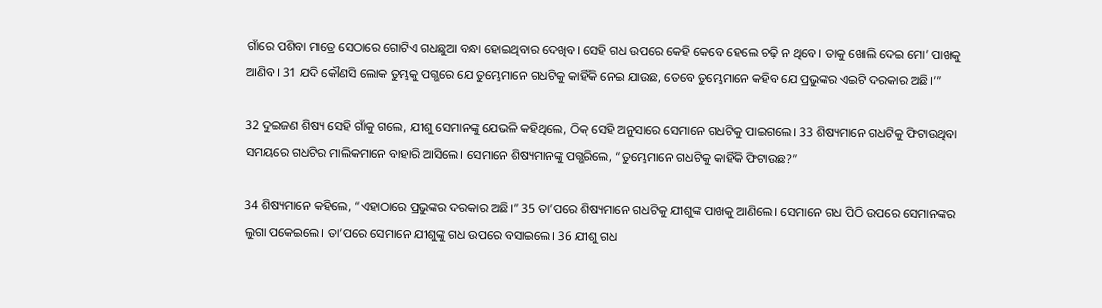ଗାଁରେ ପଶିବା ମାତ୍ରେ ସେଠାରେ ଗୋଟିଏ ଗଧଛୁଆ ବନ୍ଧା ହୋଇଥିବାର ଦେଖିବ। ସେହି ଗଧ ଉପରେ କେହି କେବେ ହେଲେ ଚଢ଼ି ନ ଥିବେ। ତାକୁ ଖୋଲି ଦେଇ ମୋ’ ପାଖକୁ ଆଣିବ। 31 ଯଦି କୌଣସି ଲୋକ ତୁମ୍ଭକୁ ପଗ୍ଭରେ ଯେ ତୁମ୍ଭେମାନେ ଗଧଟିକୁ କାହିଁକି ନେଇ ଯାଉଛ, ତେବେ ତୁମ୍ଭେମାନେ କହିବ ଯେ ପ୍ରଭୁଙ୍କର ଏଇଟି ଦରକାର ଅଛି।’”

32 ଦୁଇଜଣ ଶିଷ୍ୟ ସେହି ଗାଁକୁ ଗଲେ, ଯୀଶୁ ସେମାନଙ୍କୁ ଯେଭଳି କହିଥିଲେ, ଠିକ୍ ସେହି ଅନୁସାରେ ସେମାନେ ଗଧଟିକୁ ପାଇଗଲେ। 33 ଶିଷ୍ୟମାନେ ଗଧଟିକୁ ଫିଟାଉଥିବା ସମୟରେ ଗଧଟିର ମାଲିକମାନେ ବାହାରି ଆସିଲେ। ସେମାନେ ଶିଷ୍ୟମାନଙ୍କୁ ପଗ୍ଭରିଲେ, “ତୁମ୍ଭେମାନେ ଗଧଟିକୁ କାହିଁକି ଫିଟାଉଛ?”

34 ଶିଷ୍ୟମାନେ କହିଲେ, “ଏହାଠାରେ ପ୍ରଭୁଙ୍କର ଦରକାର ଅଛି।” 35 ତା’ପରେ ଶିଷ୍ୟମାନେ ଗଧଟିକୁ ଯୀଶୁଙ୍କ ପାଖକୁ ଆଣିଲେ। ସେମାନେ ଗଧ ପିଠି ଉପରେ ସେମାନଙ୍କର ଲୁଗା ପକେଇଲେ। ତା’ପରେ ସେମାନେ ଯୀଶୁଙ୍କୁ ଗଧ ଉପରେ ବସାଇଲେ। 36 ଯୀଶୁ ଗଧ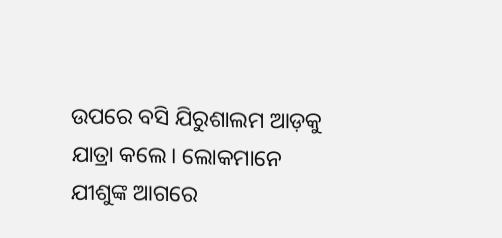ଉପରେ ବସି ଯିରୁଶାଲମ ଆଡ଼କୁ ଯାତ୍ରା କଲେ। ଲୋକମାନେ ଯୀଶୁଙ୍କ ଆଗରେ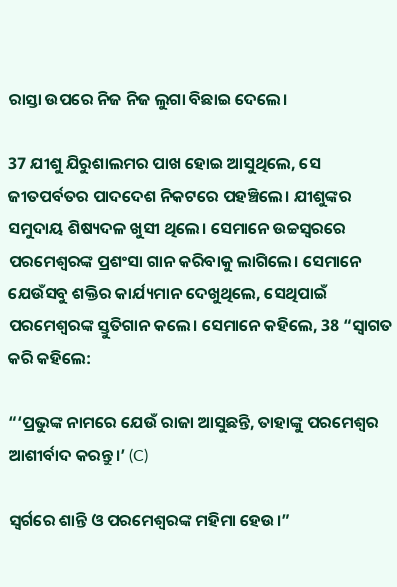ରାସ୍ତା ଉପରେ ନିଜ ନିଜ ଲୁଗା ବିଛାଇ ଦେଲେ।

37 ଯୀଶୁ ଯିରୁଶାଲମର ପାଖ ହୋଇ ଆସୁଥିଲେ, ସେ ଜୀତପର୍ବତର ପାଦଦେଶ ନିକଟରେ ପହଞ୍ଚିଲେ। ଯୀଶୁଙ୍କର ସମୁଦାୟ ଶିଷ୍ୟଦଳ ଖୁସୀ ଥିଲେ। ସେମାନେ ଉଚ୍ଚସ୍ୱରରେ ପରମେଶ୍ୱରଙ୍କ ପ୍ରଶଂସା ଗାନ କରିବାକୁ ଲାଗିଲେ। ସେମାନେ ଯେଉଁସବୁ ଶକ୍ତିର କାର୍ଯ୍ୟମାନ ଦେଖୁଥିଲେ, ସେଥିପାଇଁ ପରମେଶ୍ୱରଙ୍କ ସ୍ତୁତିଗାନ କଲେ। ସେମାନେ କହିଲେ, 38 “ସ୍ୱାଗତ କରି କହିଲେ:

“‘ପ୍ରଭୁଙ୍କ ନାମରେ ଯେଉଁ ରାଜା ଆସୁଛନ୍ତି, ତାହାଙ୍କୁ ପରମେଶ୍ୱର ଆଶୀର୍ବାଦ କରନ୍ତୁ।’ (C)

ସ୍ୱର୍ଗରେ ଶାନ୍ତି ଓ ପରମେଶ୍ୱରଙ୍କ ମହିମା ହେଉ।”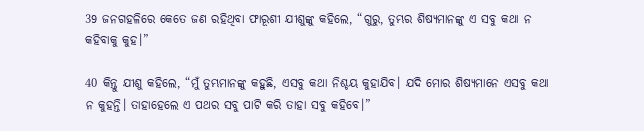39 ଜନଗହଳିରେ କେତେ ଜଣ ରହିଥିବା ଫାରୂଶୀ ଯୀଶୁଙ୍କୁ କହିଲେ, “ଗୁରୁ, ତୁମ୍ଭର ଶିଷ୍ୟମାନଙ୍କୁ ଏ ସବୁ କଥା ନ କହିବାକୁ କୁହ।”

40 କିନ୍ତୁ ଯୀଶୁ କହିଲେ, “ମୁଁ ତୁମ୍ଭମାନଙ୍କୁ କହୁଛି, ଏସବୁ କଥା ନିଶ୍ଚୟ କୁହାଯିବ। ଯଦି ମୋର ଶିଷ୍ୟମାନେ ଏସବୁ କଥା ନ କୁହନ୍ତି। ତାହାହେଲେ ଏ ପଥର ସବୁ ପାଟି କରି ତାହା ସବୁ କହିବେ।”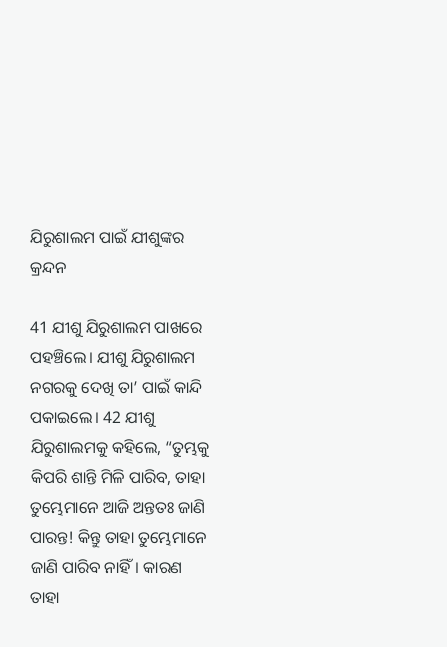ଯିରୁଶାଲମ ପାଇଁ ଯୀଶୁଙ୍କର କ୍ରନ୍ଦନ

41 ଯୀଶୁ ଯିରୁଶାଲମ ପାଖରେ ପହଞ୍ଚିଲେ। ଯୀଶୁ ଯିରୁଶାଲମ ନଗରକୁ ଦେଖି ତା’ ପାଇଁ କାନ୍ଦି ପକାଇଲେ। 42 ଯୀଶୁ ଯିରୁଶାଲମକୁ କହିଲେ, “ତୁମ୍ଭକୁ କିପରି ଶାନ୍ତି ମିଳି ପାରିବ, ତାହା ତୁମ୍ଭେମାନେ ଆଜି ଅନ୍ତତଃ ଜାଣି ପାରନ୍ତ! କିନ୍ତୁ ତାହା ତୁମ୍ଭେମାନେ ଜାଣି ପାରିବ ନାହିଁ। କାରଣ ତାହା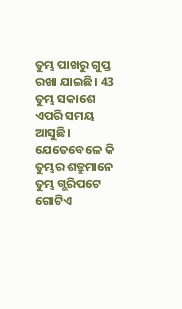ତୁମ୍ଭ ପାଖରୁ ଗୁପ୍ତ ରଖା ଯାଇଛି। 43 ତୁମ୍ଭ ସକାଶେ ଏପରି ସମୟ ଆସୁଛି। ଯେତେବେଳେ କି ତୁମ୍ଭର ଶତ୍ରୁମାନେ ତୁମ୍ଭ ଗ୍ଭରିପଟେ ଗୋଟିଏ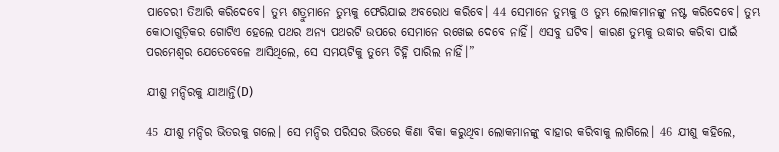ପାଚେରୀ ତିଆରି କରିଦେବେ। ତୁମ୍ଭ ଶତ୍ରୁମାନେ ତୁମ୍ଭକୁ ଫେରିଯାଇ ଅବରୋଧ କରିବେ। 44 ସେମାନେ ତୁମ୍ଭକୁ ଓ ତୁମ୍ଭ ଲୋକମାନଙ୍କୁ ନଷ୍ଟ କରିଦେବେ। ତୁମ୍ଭ କୋଠାଗୁଡ଼ିକର ଗୋଟିଏ ହେଲେ ପଥର ଅନ୍ୟ ପଥରଟି ଉପରେ ସେମାନେ ରଖେଇ ଦେବେ ନାହିଁ। ଏସବୁ ଘଟିବ। କାରଣ ତୁମ୍ଭକୁ ଉଦ୍ଧାର କରିବା ପାଇଁ ପରମେଶ୍ୱର ଯେତେବେଳେ ଆସିଥିଲେ, ସେ ସମୟଟିକୁ ତୁମ୍ଭେ ଚିହ୍ନି ପାରିଲ ନାହିଁ।”

ଯୀଶୁ ମନ୍ଦିରକୁ ଯାଆନ୍ତି(D)

45 ଯୀଶୁ ମନ୍ଦିର ଭିତରକୁ ଗଲେ। ସେ ମନ୍ଦିର ପରିସର ଭିତରେ କିଣା ବିକା କରୁଥିବା ଲୋକମାନଙ୍କୁ ବାହାର କରିବାକୁ ଲାଗିଲେ। 46 ଯୀଶୁ କହିଲେ,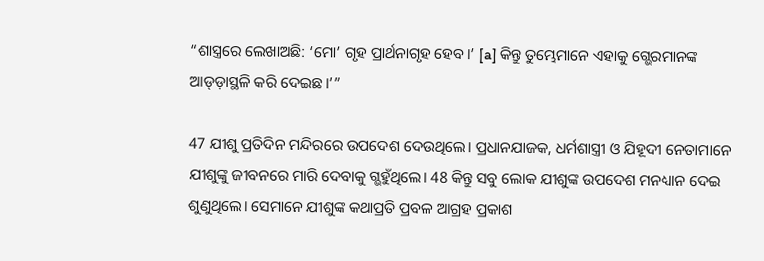“ଶାସ୍ତ୍ରରେ ଲେଖାଅଛି: ‘ମୋ’ ଗୃହ ପ୍ରାର୍ଥନାଗୃହ ହେବ।’ [a] କିନ୍ତୁ ତୁମ୍ଭେମାନେ ଏହାକୁ ଗ୍ଭେରମାନଙ୍କ ଆଡ୍ଡ଼ାସ୍ଥଳି କରି ଦେଇଛ।’”

47 ଯୀଶୁ ପ୍ରତିଦିନ ମନ୍ଦିରରେ ଉପଦେଶ ଦେଉଥିଲେ। ପ୍ରଧାନଯାଜକ, ଧର୍ମଶାସ୍ତ୍ରୀ ଓ ଯିହୂଦୀ ନେତାମାନେ ଯୀଶୁଙ୍କୁ ଜୀବନରେ ମାରି ଦେବାକୁ ଗ୍ଭହୁଁଥିଲେ। 48 କିନ୍ତୁ ସବୁ ଲୋକ ଯୀଶୁଙ୍କ ଉପଦେଶ ମନଧ୍ୟାନ ଦେଇ ଶୁଣୁଥିଲେ। ସେମାନେ ଯୀଶୁଙ୍କ କଥାପ୍ରତି ପ୍ରବଳ ଆଗ୍ରହ ପ୍ରକାଶ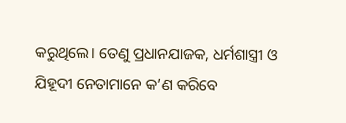କରୁଥିଲେ। ତେଣୁ ପ୍ରଧାନଯାଜକ, ଧର୍ମଶାସ୍ତ୍ରୀ ଓ ଯିହୂଦୀ ନେତାମାନେ କ’ଣ କରିବେ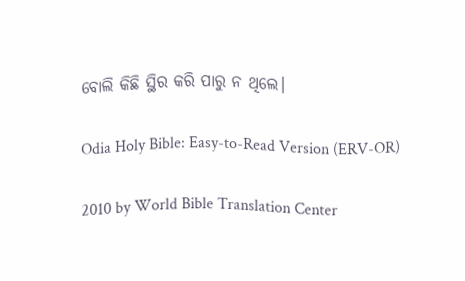ବୋଲି କିଛି ସ୍ଥିର କରି ପାରୁ ନ ଥିଲେ।

Odia Holy Bible: Easy-to-Read Version (ERV-OR)

2010 by World Bible Translation Center